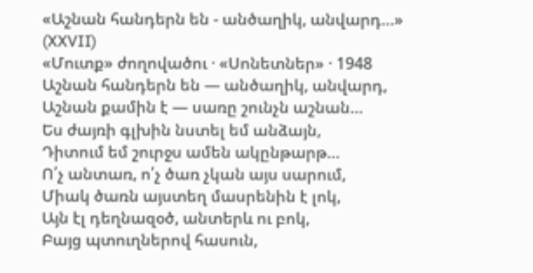«Աշնան հանդերն են - անծաղիկ, անվարդ…»
(XXVII)
«Մուտք» ժողովածու · «Սոնետներ» · 1948
Աշնան հանդերն են — անծաղիկ, անվարդ,
Աշնան քամին է — սառը շունչն աշնան…
Ես ժայռի գլխին նստել եմ անձայն,
Դիտում եմ շուրջս ամեն ակընթարթ…
Ո՛չ անտառ, ո՛չ ծառ չկան այս սարում,
Միակ ծառն այստեղ մասրենին է լոկ,
Այն էլ դեղնազօծ, անտերև ու բոկ,
Բայց պտուղներով հասուն,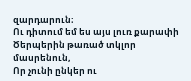զարդարուն։
Ու դիտում եմ ես այս լուռ քարափի
Ծերպերին թառած տկլոր մասրենուն,
Որ չունի ընկեր ու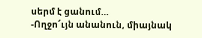սերմ է ցանում…
-Ողջո՜ւյն անանուն, միայնակ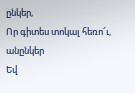ընկեր,
Որ գիտես տոկալ հեռո՜ւ, անընկեր
Եվ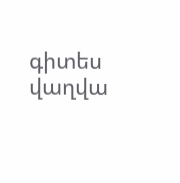գիտես վաղվա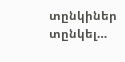տընկիներ տընկել…